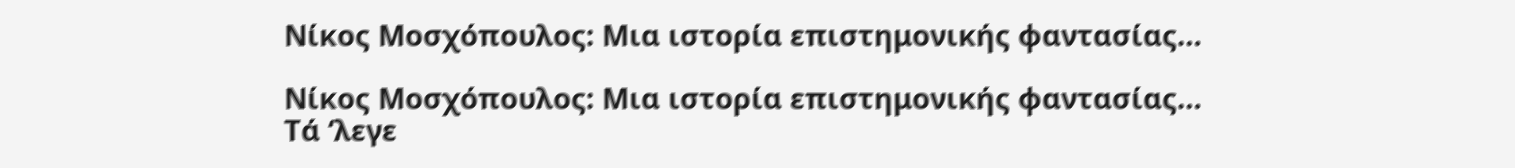Νίκος Μοσχόπουλος: Μια ιστορία επιστημονικής φαντασίας…

Νίκος Μοσχόπουλος: Μια ιστορία επιστημονικής φαντασίας…
Τά ‘λεγε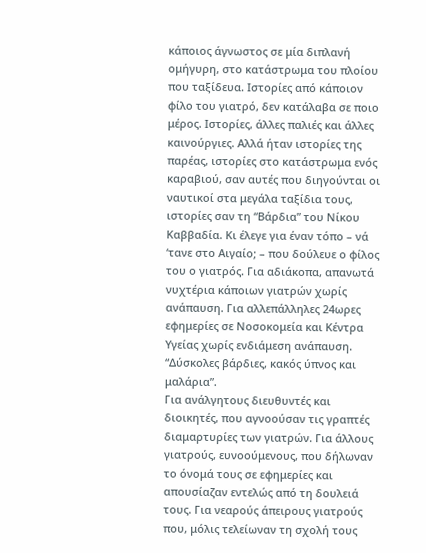κάποιος άγνωστος σε μία διπλανή ομήγυρη, στο κατάστρωμα του πλοίου που ταξίδευα. Ιστορίες από κάποιον φίλο του γιατρό, δεν κατάλαβα σε ποιο μέρος. Ιστορίες, άλλες παλιές και άλλες καινούργιες. Αλλά ήταν ιστορίες της παρέας, ιστορίες στο κατάστρωμα ενός καραβιού, σαν αυτές που διηγούνται οι ναυτικοί στα μεγάλα ταξίδια τους, ιστορίες σαν τη “Βάρδια” του Νίκου Καββαδία. Κι έλεγε για έναν τόπο – νά ‘τανε στο Αιγαίο; – που δούλευε ο φίλος του ο γιατρός. Για αδιάκοπα, απανωτά νυχτέρια κάποιων γιατρών χωρίς ανάπαυση. Για αλλεπάλληλες 24ωρες εφημερίες σε Νοσοκομεία και Κέντρα Υγείας χωρίς ενδιάμεση ανάπαυση. “Δύσκολες βάρδιες, κακός ύπνος και μαλάρια”.
Για ανάλγητους διευθυντές και διοικητές, που αγνοούσαν τις γραπτές διαμαρτυρίες των γιατρών. Για άλλους γιατρούς, ευνοούμενους, που δήλωναν το όνομά τους σε εφημερίες και απουσίαζαν εντελώς από τη δουλειά τους. Για νεαρούς άπειρους γιατρούς που, μόλις τελείωναν τη σχολή τους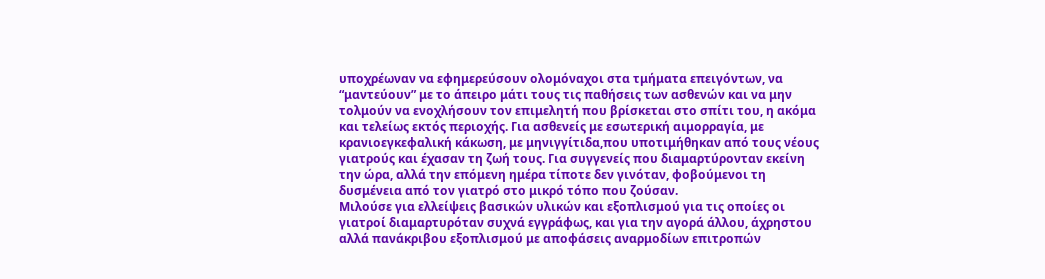υποχρέωναν να εφημερεύσουν ολομόναχοι στα τμήματα επειγόντων, να “μαντεύουν” με το άπειρο μάτι τους τις παθήσεις των ασθενών και να μην τολμούν να ενοχλήσουν τον επιμελητή που βρίσκεται στο σπίτι του, η ακόμα και τελείως εκτός περιοχής. Για ασθενείς με εσωτερική αιμορραγία, με κρανιοεγκεφαλική κάκωση, με μηνιγγίτιδα,που υποτιμήθηκαν από τους νέους γιατρούς και έχασαν τη ζωή τους. Για συγγενείς που διαμαρτύρονταν εκείνη την ώρα, αλλά την επόμενη ημέρα τίποτε δεν γινόταν, φοβούμενοι τη δυσμένεια από τον γιατρό στο μικρό τόπο που ζούσαν.
Μιλούσε για ελλείψεις βασικών υλικών και εξοπλισμού για τις οποίες οι γιατροί διαμαρτυρόταν συχνά εγγράφως, και για την αγορά άλλου, άχρηστου αλλά πανάκριβου εξοπλισμού με αποφάσεις αναρμοδίων επιτροπών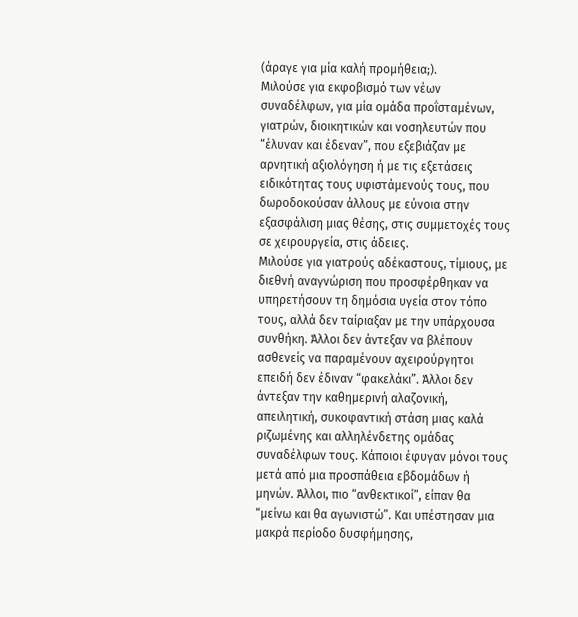(άραγε για μία καλή προμήθεια;).
Μιλούσε για εκφοβισμό των νέων συναδέλφων, για μία ομάδα προΐσταμένων, γιατρών, διοικητικών και νοσηλευτών που “έλυναν και έδεναν”, που εξεβιάζαν με αρνητική αξιολόγηση ή με τις εξετάσεις ειδικότητας τους υφιστάμενούς τους, που δωροδοκούσαν άλλους με εύνοια στην εξασφάλιση μιας θέσης, στις συμμετοχές τους σε χειρουργεία, στις άδειες.
Μιλούσε για γιατρούς αδέκαστους, τίμιους, με διεθνή αναγνώριση που προσφέρθηκαν να υπηρετήσουν τη δημόσια υγεία στον τόπο τους, αλλά δεν ταίριαξαν με την υπάρχουσα συνθήκη. Άλλοι δεν άντεξαν να βλέπουν ασθενείς να παραμένουν αχειρούργητοι επειδή δεν έδιναν “φακελάκι”. Άλλοι δεν άντεξαν την καθημερινή αλαζονική, απειλητική, συκοφαντική στάση μιας καλά ριζωμένης και αλληλένδετης ομάδας συναδέλφων τους. Κάποιοι έφυγαν μόνοι τους μετά από μια προσπάθεια εβδομάδων ή μηνών. Άλλοι, πιο “ανθεκτικοί”, είπαν θα “μείνω και θα αγωνιστώ”. Και υπέστησαν μια μακρά περίοδο δυσφήμησης,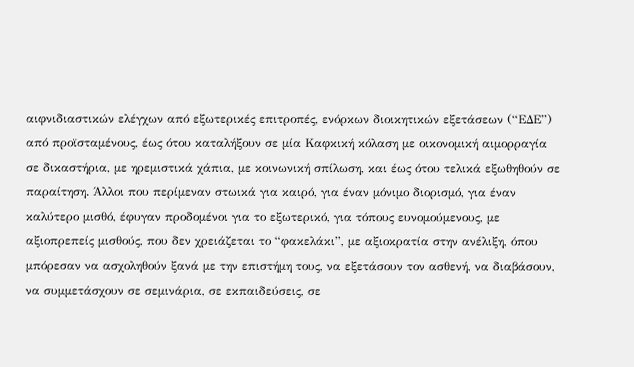αιφνιδιαστικών ελέγχων από εξωτερικές επιτροπές, ενόρκων διοικητικών εξετάσεων (“ΕΔΕ”) από προϊσταμένους, έως ότου καταλήξουν σε μία Καφκική κόλαση με οικονομική αιμορραγία σε δικαστήρια, με ηρεμιστικά χάπια, με κοινωνική σπίλωση, και έως ότου τελικά εξωθηθούν σε παραίτηση. Άλλοι που περίμεναν στωικά για καιρό, για έναν μόνιμο διορισμό, για έναν καλύτερο μισθό, έφυγαν προδομένοι για το εξωτερικό, για τόπους ευνομούμενους, με αξιοπρεπείς μισθούς, που δεν χρειάζεται το “φακελάκι”, με αξιοκρατία στην ανέλιξη, όπου μπόρεσαν να ασχοληθούν ξανά με την επιστήμη τους, να εξετάσουν τον ασθενή, να διαβάσουν, να συμμετάσχουν σε σεμινάρια, σε εκπαιδεύσεις, σε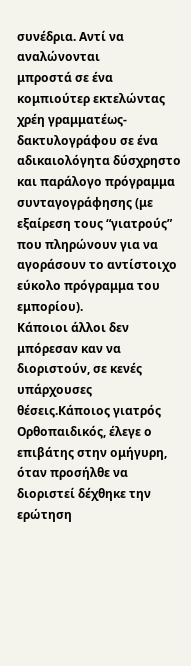συνέδρια. Αντί να αναλώνονται
μπροστά σε ένα κομπιούτερ εκτελώντας χρέη γραμματέως-δακτυλογράφου σε ένα αδικαιολόγητα δύσχρηστο και παράλογο πρόγραμμα συνταγογράφησης (με εξαίρεση τους “γιατρούς” που πληρώνουν για να αγοράσουν το αντίστοιχο εύκολο πρόγραμμα του εμπορίου).
Κάποιοι άλλοι δεν μπόρεσαν καν να διοριστούν, σε κενές υπάρχουσες θέσεις.Κάποιος γιατρός Ορθοπαιδικός, έλεγε ο επιβάτης στην ομήγυρη, όταν προσήλθε να διοριστεί δέχθηκε την ερώτηση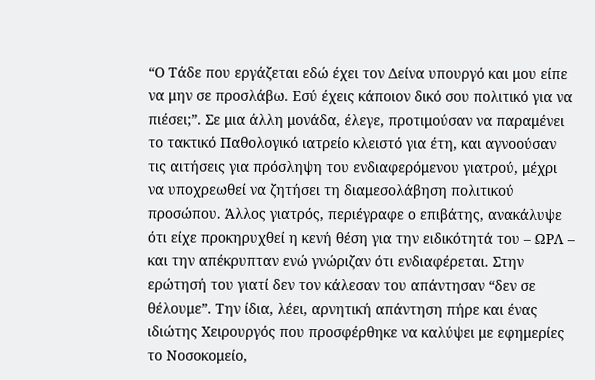“Ο Τάδε που εργάζεται εδώ έχει τον Δείνα υπουργό και μου είπε να μην σε προσλάβω. Εσύ έχεις κάποιον δικό σου πολιτικό για να πιέσει;”. Σε μια άλλη μονάδα, έλεγε, προτιμούσαν να παραμένει το τακτικό Παθολογικό ιατρείο κλειστό για έτη, και αγνοούσαν τις αιτήσεις για πρόσληψη του ενδιαφερόμενου γιατρού, μέχρι να υποχρεωθεί να ζητήσει τη διαμεσολάβηση πολιτικού προσώπου. Άλλος γιατρός, περιέγραφε ο επιβάτης, ανακάλυψε ότι είχε προκηρυχθεί η κενή θέση για την ειδικότητά του – ΩΡΛ – και την απέκρυπταν ενώ γνώριζαν ότι ενδιαφέρεται. Στην ερώτησή του γιατί δεν τον κάλεσαν του απάντησαν “δεν σε θέλουμε”. Την ίδια, λέει, αρνητική απάντηση πήρε και ένας ιδιώτης Χειρουργός που προσφέρθηκε να καλύψει με εφημερίες το Νοσοκομείο,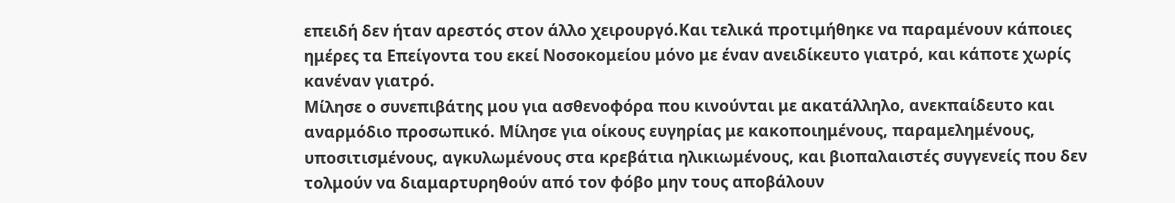επειδή δεν ήταν αρεστός στον άλλο χειρουργό.Και τελικά προτιμήθηκε να παραμένουν κάποιες ημέρες τα Επείγοντα του εκεί Νοσοκομείου μόνο με έναν ανειδίκευτο γιατρό, και κάποτε χωρίς κανέναν γιατρό.
Μίλησε ο συνεπιβάτης μου για ασθενοφόρα που κινούνται με ακατάλληλο, ανεκπαίδευτο και αναρμόδιο προσωπικό. Μίλησε για οίκους ευγηρίας με κακοποιημένους, παραμελημένους, υποσιτισμένους, αγκυλωμένους στα κρεβάτια ηλικιωμένους, και βιοπαλαιστές συγγενείς που δεν τολμούν να διαμαρτυρηθούν από τον φόβο μην τους αποβάλουν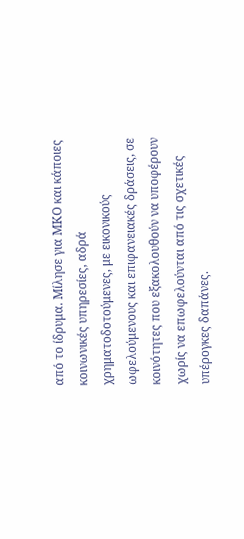από το ίδρυμα. Μίλησε για ΜΚΟ και κάποιες κοινωνικές υπηρεσίες, αδρά χρηματοδοτούμενες, με εικονικούς ωφελούμενους και επιφανειακές δράσεις, σε κοινότητες που εξακολουθούν να υποφέρουν χωρίς να επωφελούνται από τις σχετικές υπέρογκες δαπάνες.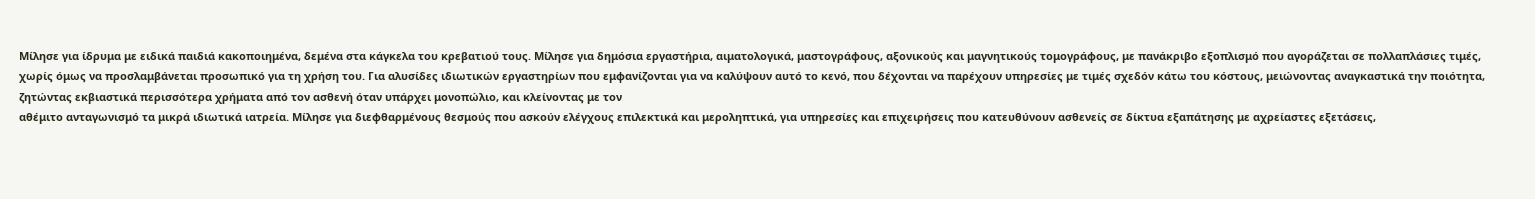Μίλησε για ίδρυμα με ειδικά παιδιά κακοποιημένα, δεμένα στα κάγκελα του κρεβατιού τους. Μίλησε για δημόσια εργαστήρια, αιματολογικά, μαστογράφους, αξονικούς και μαγνητικούς τομογράφους, με πανάκριβο εξοπλισμό που αγοράζεται σε πολλαπλάσιες τιμές, χωρίς όμως να προσλαμβάνεται προσωπικό για τη χρήση του. Για αλυσίδες ιδιωτικών εργαστηρίων που εμφανίζονται για να καλύψουν αυτό το κενό, που δέχονται να παρέχουν υπηρεσίες με τιμές σχεδόν κάτω του κόστους, μειώνοντας αναγκαστικά την ποιότητα, ζητώντας εκβιαστικά περισσότερα χρήματα από τον ασθενή όταν υπάρχει μονοπώλιο, και κλείνοντας με τον
αθέμιτο ανταγωνισμό τα μικρά ιδιωτικά ιατρεία. Μίλησε για διεφθαρμένους θεσμούς που ασκούν ελέγχους επιλεκτικά και μεροληπτικά, για υπηρεσίες και επιχειρήσεις που κατευθύνουν ασθενείς σε δίκτυα εξαπάτησης με αχρείαστες εξετάσεις,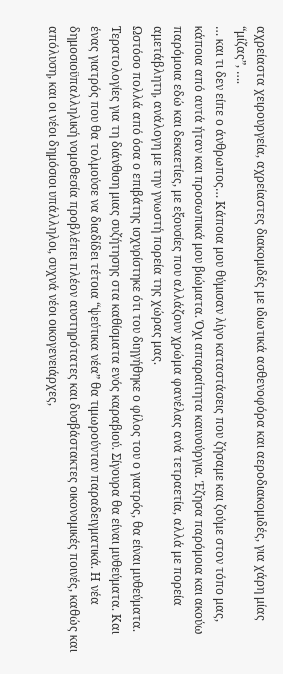αχρείαστα χειρουργεία, αχρείαστες διακομιδές με ιδιωτικά ασθενοφόρα και αεροδιακομιδές, για χάρη μίας “μίζας”, ….
… και τι δεν είπε ο άνθρωπος… Κάποια μου θύμισαν λίγο καταστάσεις που ζήσαμε και ζούμε στον τόπο μας, κάποια από αυτά ήταν και προσωπικά μου βιώματα. Όχι απαραίτητα καινούργια. Έζησα παρόμοια και ακούω παρόμοια εδώ και δεκαετίες, με εξουσίες που αλλάζουν χρώμα φανέλας ανά τετραετία, αλλά με πορεία αμετάβλητη, ανάλογη με την γνωστή πορεία της χώρας μας.
Ωστόσο πολλά από όσα ο επιβάτης ισχυρίστηκε ότι του διηγήθηκε ο φίλος του ο γιατρός, θα είναι μυθεύματα. Τερατολογίες για τη διάνθιση μιας συζήτησης στα καθίσματα ενός καραβιού. Σίγουρα θα είναι μυθεύματα. Και ένας γιατρός που θα τολμούσε να διαδίδει τέτοια “ψεύτικα νέα” θα τιμωρούνταν παραδειγματικά. Η νέα δημοσιοϋπαλληλική νομοθεσία προβλέπει πλέον αυστηρότατες και δυσβάστακτες οικονομικές ποινές, καθώς και απόλυση, και οι νέοι δημόσιοι υπάλληλοι, συχνά νέοι οικογενειάρχες,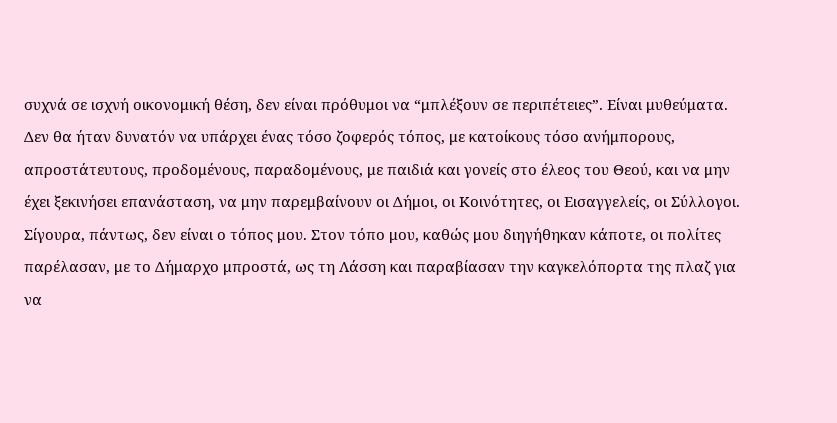συχνά σε ισχνή οικονομική θέση, δεν είναι πρόθυμοι να “μπλέξουν σε περιπέτειες”. Είναι μυθεύματα. Δεν θα ήταν δυνατόν να υπάρχει ένας τόσο ζοφερός τόπος, με κατοίκους τόσο ανήμπορους, απροστάτευτους, προδομένους, παραδομένους, με παιδιά και γονείς στο έλεος του Θεού, και να μην έχει ξεκινήσει επανάσταση, να μην παρεμβαίνουν οι Δήμοι, οι Κοινότητες, οι Εισαγγελείς, οι Σύλλογοι.
Σίγουρα, πάντως, δεν είναι ο τόπος μου. Στον τόπο μου, καθώς μου διηγήθηκαν κάποτε, οι πολίτες παρέλασαν, με το Δήμαρχο μπροστά, ως τη Λάσση και παραβίασαν την καγκελόπορτα της πλαζ για να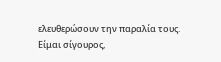ελευθερώσουν την παραλία τους. Είμαι σίγουρος,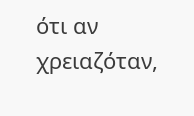ότι αν χρειαζόταν,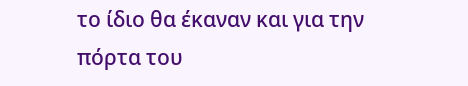το ίδιο θα έκαναν και για την πόρτα του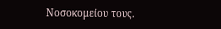Νοσοκομείου τους.